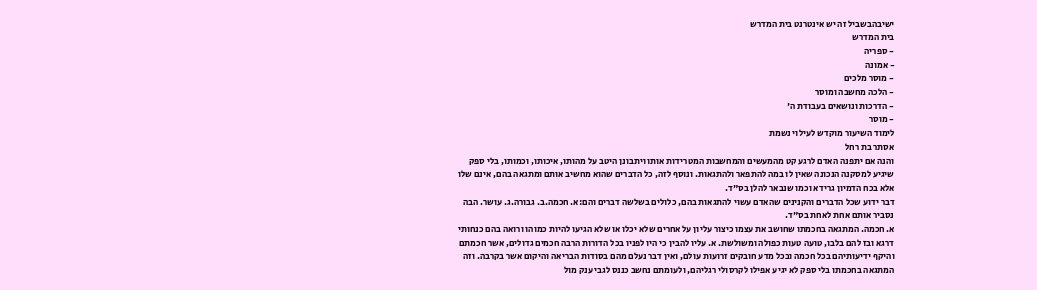ישיבהבשביל זה יש אינטרנט בית המדרש
בית המדרש
- ספריה
- אמונה
- מוסר מלכים
- הלכה מחשבה ומוסר
- הדרכות ונושאים בעבודת ה'
- מוסר
לימוד השיעור מוקדש לעילוי נשמת
אסתר בת רחל
והנה אם יתפנה האדם לרגע קט מהמעשים והמחשבות המטרידות אותו ויתבונן היטב על מהותו, איכותו, וכמותו, בלי ספק שיגיע למסקנה הנכונה שאין לו במה להתפאר ולהתגאות. ונוסף לזה, כל הדברים שהוא מחשיב אותם ומתגאה בהם, אינם שלו אלא בכח הדמיון גרידא וכמו שנבאר להלן בס"ד.
דבר ידוע שכל הדברים והקנינים שהאדם עשוי להתגאות בהם, כלולים בשלשה דברים והם:א. חכמה.ב. גבורה.ג. עושר. הבה נסביר אותם אחת לאחת בס"ד.
א. חכמה. המתגאה בחכמתו שחושב את עצמו כיצור עליון על אחרים שלא יכלו או שלא הגיעו להיות כמוהו ורואה בהם כנחותי דרגא ובז להם בלבו, טועה טעות כפולה ומשולשת. א. עליו להבין כי היו לפניו בכל הדורות הרבה חכמים גדולים, אשר חכמתם והיקף ידיעותיהם בכל חכמה ובכל מדע חובקים זרועות עולם, ואין דבר נעלם מהם בסודות הבריאה והיקום אשר בקרבה. וזה המתגאה בחכמתו בלי ספק לא יגיע אפילו לקרסולי רגליהם, ולעומתם נחשב כננס לגבי ענק מול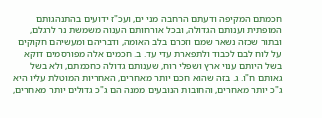חכמתם המקיפה ודעתם הרחבה מני ים, ועכ"ז ידועים בהתנהגותם המופתית וענותם הגדולה, ובכל אורחותם הענוה משמשת נר לרגלם, ובתור שכזה נשאר שמם וזכרם בלב האומה, ודבריהם ומעשיהם חקוקים על לוח לבם לכבוד ולתפארת עדי עד. ב. חכמים אלה מפורסמים דוקא בשל היותם ענוי ארץ ושפלי רוח, שענותם גדולה כחכמתם, ולא בשל גאותם ח"ו. ג. בזה שהוא חכם יותר מאחרים, האחריות המוטלת עליו היא ג"כ יותר מאחרים, והחובות הנובעים ממנה הם ג"כ גדולים יותר מאחרים,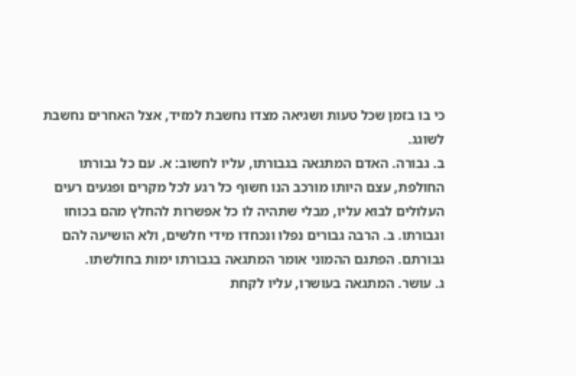כי בו בזמן שכל טעות ושגיאה מצדו נחשבת למזיד, אצל האחרים נחשבת לשוגג.
ב. גבורה. האדם המתגאה בגבורתו, עליו לחשוב: א. עם כל גבורתו החולפת, עצם היותו מורכב הנו חשוף כל רגע לכל מקרים ופגעים רעים העלולים לבוא עליו, מבלי שתהיה לו כל אפשרות להחלץ מהם בכוחו וגבורתו. ב. הרבה גבורים נפלו ונכחדו מידי חלשים, ולא הושיעה להם גבורתם. הפתגם ההמוני אומר המתגאה בגבורתו ימות בחולשתו.
ג. עושר. המתגאה בעושרו, עליו לקחת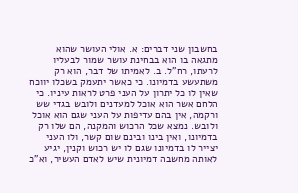בחשבון שני דברים: א. אולי העושר שהוא מתגאה בו הוא בבחינת עושר שמור לבעליו לרעתו, רח"ל. ב. לאמיתו של דבר, הוא רק משתעשע בדמיונו. כי כאשר יתעמק בשכלו יווכח שאין לו כל יתרון על העני פרט לראות עיניו. כי הלחם אשר הוא אוכל למעדנים ולובש בגדי שש ורקמה, אין בהם עדיפות על העני שגם הוא אוכל ולובש. נמצא שכל הרכוש והמקנה, הם שלו רק בדמיונו, ואין בינו ובינם שום קשר, ולו העני יצייר לו בדמיונו שגם לו יש רכוש וקנין, יגיע לאותה מחשבה דמיונית שיש לאדם העשיר, וא"כ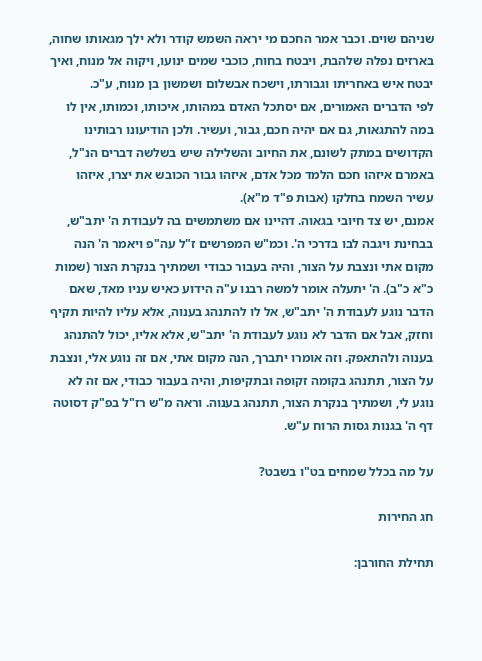שניהם שוים. וכבר אמר החכם מי יראה השמש קודר ולא ילך מגאותו שחוה, בארזים נפלה שלהבת, ויבטח בחוח, כוכבי שמים ינועו, ויקוה אל מנוח, ואיך יבטח איש באחריתו וגבורתו, וישכח אבשלום ושמשון בן מנוח, ע"כ.
לפי הדברים האמורים, אם יסתכל האדם במהותו, איכותו, וכמותו, אין לו במה להתגאות, גם אם יהיה חכם, גבור, ועשיר. ולכן הודיעונו רבותינו הקדושים במתק לשונם, את החיוב והשלילה שיש בשלשה דברים הנ"ל, באמרם איזהו חכם הלמד מכל אדם, איזהו גבור הכובש את יצרו, איזהו עשיר השמח בחלקו (אבות פ"ד מ"א).
אמנם, יש צד חיובי בגאוה. דהיינו אם משתמשים בה לעבודת ה' יתב"ש, בבחינת ויגבה לבו בדרכי ה'. וכמ"ש המפרשים ז"ל עה"פ ויאמר ה' הנה מקום אתי ונצבת על הצור, והיה בעבור כבודי ושמתיך בנקרת הצור (שמות כ"א כ"ב). ה' יתעלה אומר למשה רבנו ע"ה הידוע כאיש עניו מאד, שאם הדבר נוגע לעבודת ה' יתב"ש, אל לו להתנהג בענוה, אלא עליו להיות תקיף וחזק, אבל אם הדבר לא נוגע לעבודת ה' יתב"ש, אלא אליו, יכול להתנהג בענוה ולהתאפק. וזה אומרו יתברך, הנה מקום אתי, אם זה נוגע אלי, ונצבת על הצור, תתנהג בקומה זקופה ובתקיפות, והיה בעבור כבודי, אם זה לא נוגע לי, ושמתיך בנקרת הצור, תתנהג בענוה. וראה מ"ש רז"ל בפ"ק דסוטה דף ה' בגנות גסות הרוח ע"ש.

על מה בכלל שמחים בט"ו בשבט?

חג החירות

תחילת החורבן: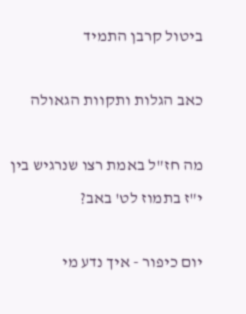ביטול קרבן התמיד

כאב הגלות ותקוות הגאולה

מה חז"ל באמת רצו שנרגיש בין י"ז בתמוז לט' באב?

יום כיפור - איך נדע מי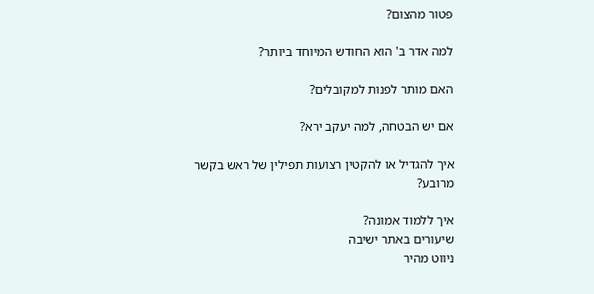פטור מהצום?

למה אדר ב' הוא החודש המיוחד ביותר?

האם מותר לפנות למקובלים?

אם יש הבטחה, למה יעקב ירא?

איך להגדיל או להקטין רצועות תפילין של ראש בקשר מרובע?

איך ללמוד אמונה?
שיעורים באתר ישיבה
ניווט מהיר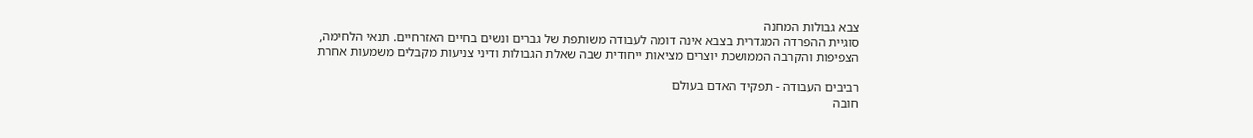צבא גבולות המחנה
סוגיית ההפרדה המגדרית בצבא אינה דומה לעבודה משותפת של גברים ונשים בחיים האזרחיים. תנאי הלחימה, הצפיפות והקרבה הממושכת יוצרים מציאות ייחודית שבה שאלת הגבולות ודיני צניעות מקבלים משמעות אחרת

רביבים העבודה - תפקיד האדם בעולם
חובה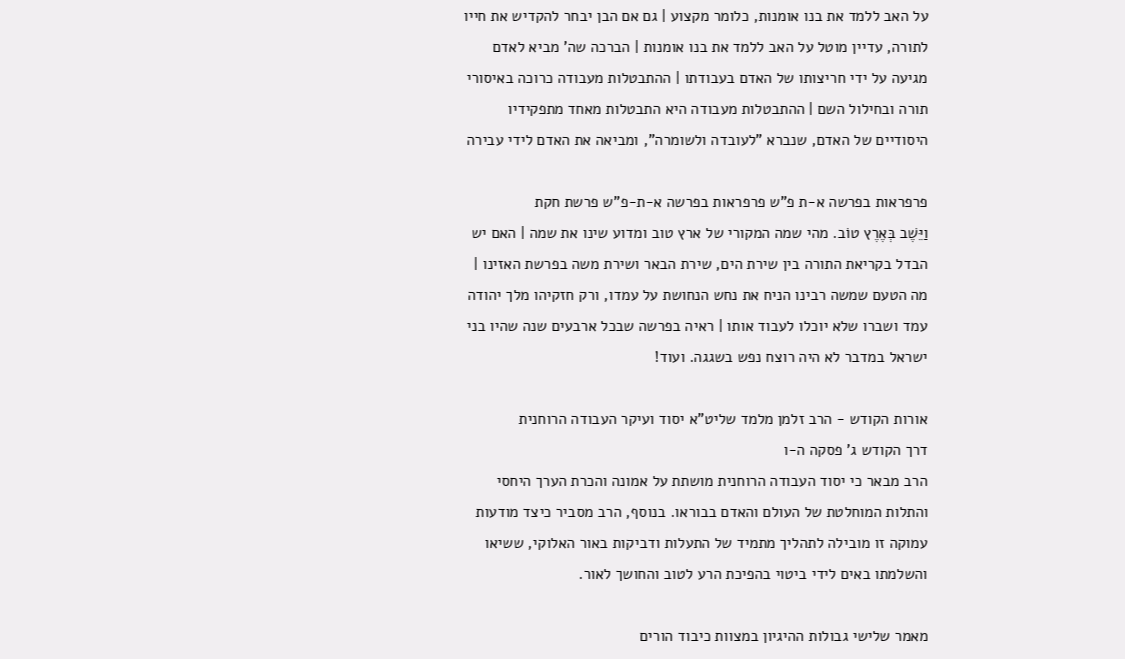על האב ללמד את בנו אומנות, כלומר מקצוע | גם אם הבן יבחר להקדיש את חייו לתורה, עדיין מוטל על האב ללמד את בנו אומנות | הברכה שה' מביא לאדם מגיעה על ידי חריצותו של האדם בעבודתו | ההתבטלות מעבודה כרוכה באיסורי תורה ובחילול השם | ההתבטלות מעבודה היא התבטלות מאחד מתפקידיו היסודיים של האדם, שנברא "לעובדה ולשומרה", ומביאה את האדם לידי עבירה

פרפראות בפרשה א-ת פ"ש פרפראות בפרשה א-ת-פ"ש פרשת חקת
וַיֵּשֶׁב בְּאֶרֶץ טוֹב. מהי שמה המקורי של ארץ טוב ומדוע שינו את שמה | האם יש הבדל בקריאת התורה בין שירת הים, שירת הבאר ושירת משה בפרשת האזינו | מה הטעם שמשה רבינו הניח את נחש הנחושת על עמדו, ורק חזקיהו מלך יהודה עמד ושברו שלא יוכלו לעבוד אותו | ראיה בפרשה שבכל ארבעים שנה שהיו בני ישראל במדבר לא היה רוצח נפש בשגגה. ועוד!

אורות הקודש - הרב זלמן מלמד שליט"א יסוד ועיקר העבודה הרוחנית
דרך הקודש ג' פסקה ה-ו
הרב מבאר כי יסוד העבודה הרוחנית מושתת על אמונה והכרת הערך היחסי והתלות המוחלטת של העולם והאדם בבוראו. בנוסף, הרב מסביר כיצד מודעות עמוקה זו מובילה לתהליך מתמיד של התעלות ודביקות באור האלוקי, ששיאו והשלמתו באים לידי ביטוי בהפיכת הרע לטוב והחושך לאור.

מאמר שלישי גבולות ההיגיון במצוות כיבוד הורים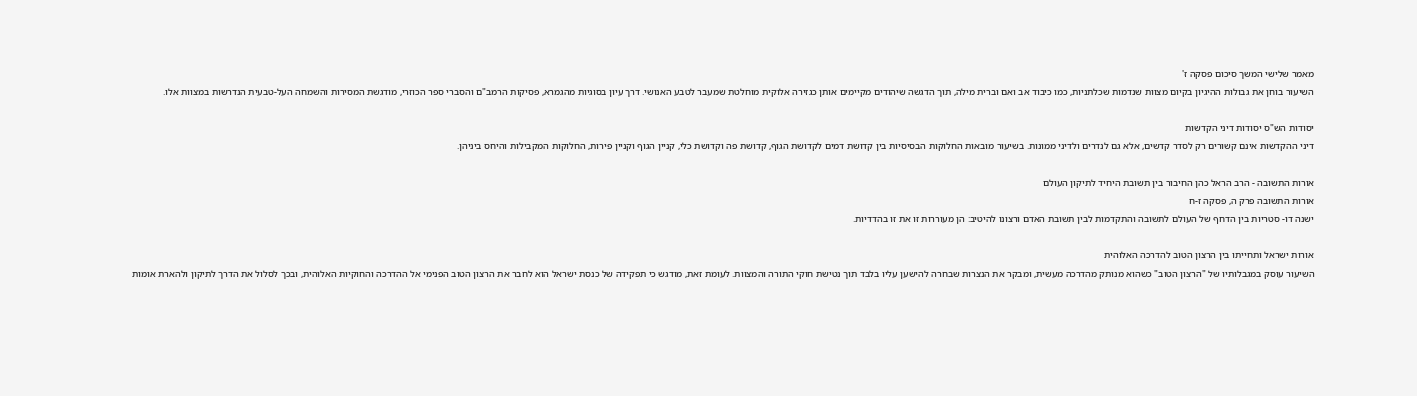מאמר שלישי המשך סיכום פסקה ז'
השיעור בוחן את גבולות ההיגיון בקיום מצוות שנדמות שכלתניות, כמו כיבוד אב ואם וברית מילה, תוך הדגשה שיהודים מקיימים אותן כגזירה אלוקית מוחלטת שמעבר לטבע האנושי. דרך עיון בסוגיות מהגמרא, פסיקות הרמב"ם והסברי ספר הכוזרי, מודגשת המסירות והשמחה העל-טבעית הנדרשות במצוות אלו.

יסודות הש"ס יסודות דיני הקדשות
דיני ההקדשות אינם קשורים רק לסדר קדשים, אלא גם לנדרים ולדיני ממונות. בשיעור מובאות החלוקות הבסיסיות בין קדושת דמים לקדושת הגוף, קדושת פה וקדושת כלי, קניין הגוף וקניין פירות, החלוקות המקבילות והיחס ביניהן.

אורות התשובה - הרב הראל כהן החיבור בין תשובת היחיד לתיקון העולם
אורות התשובה פרק ה, פסקה ז-ח
ישנה דו- סטריות בין הדחף של העולם לתשובה והתקדמות לבין תשובת האדם ורצונו להיטיב: הן מעוררות זו את זו בהדדיות.

אורות ישראל ותחייתו בין הרצון הטוב להדרכה האלוהית
השיעור עוסק במגבלותיו של "הרצון הטוב" כשהוא מנותק מהדרכה מעשית, ומבקר את הנצרות שבחרה להישען עליו בלבד תוך נטישת חוקי התורה והמצוות. לעומת זאת, מודגש כי תפקידה של כנסת ישראל הוא לחבר את הרצון הטוב הפנימי אל ההדרכה והחוקיות האלוהית, ובכך לסלול את הדרך לתיקון ולהארת אומות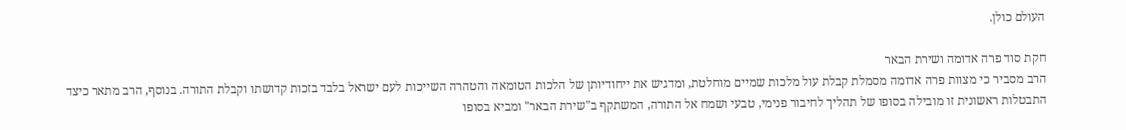העולם כולן.

חקת סוד פרה אדומה ושירת הבאר
הרב מסביר כי מצוות פרה אדומה מסמלת קבלת עול מלכות שמיים מוחלטת, ומדגיש את ייחודיותן של הלכות הטומאה והטהרה השייכות לעם ישראל בלבד בזכות קדושתו וקבלת התורה. בנוסף, הרב מתאר כיצד התבטלות ראשונית זו מובילה בסופו של תהליך לחיבור פנימי, טבעי ושמח אל התורה, המשתקף ב"שירת הבאר" ומביא בסופו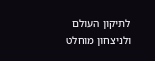לתיקון העולם ולניצחון מוחלט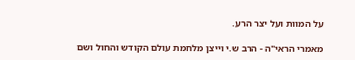על המוות ועל יצר הרע.

מאמרי הראי"ה - הרב ש.י וייצן מלחמת עולם הקודש והחול ושם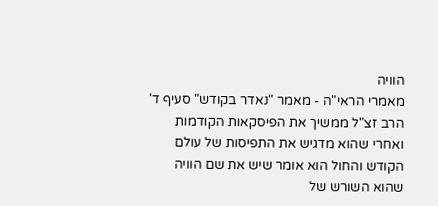הוויה
מאמרי הראי"ה - מאמר "נאדר בקודש" סעיף ד'
הרב זצ"ל ממשיך את הפיסקאות הקודמות ואחרי שהוא מדגיש את התפיסות של עולם הקודש והחול הוא אומר שיש את שם הוויה שהוא השורש של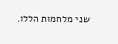שני מלחמות הללו.